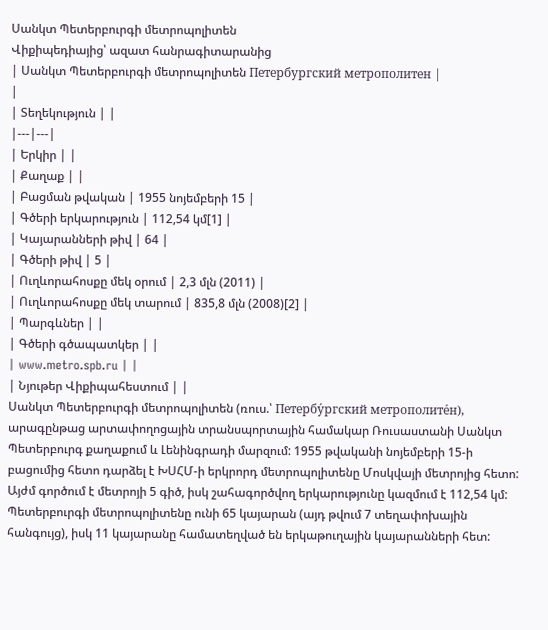Սանկտ Պետերբուրգի մետրոպոլիտեն
Վիքիպեդիայից՝ ազատ հանրագիտարանից
| Սանկտ Պետերբուրգի մետրոպոլիտեն Петербургский метрополитен |
|
| Տեղեկություն | |
|---|---|
| Երկիր | |
| Քաղաք | |
| Բացման թվական | 1955 նոյեմբերի 15 |
| Գծերի երկարություն | 112,54 կմ[1] |
| Կայարանների թիվ | 64 |
| Գծերի թիվ | 5 |
| Ուղևորահոսքը մեկ օրում | 2,3 մլն (2011) |
| Ուղևորահոսքը մեկ տարում | 835,8 մլն (2008)[2] |
| Պարգևներ | |
| Գծերի գծապատկեր | |
| www.metro.spb.ru | |
| Նյութեր Վիքիպահեստում | |
Սանկտ Պետերբուրգի մետրոպոլիտեն (ռուս.՝ Петербу́ргский метрополите́н), արագընթաց արտափողոցային տրանսպորտային համակար Ռուսաստանի Սանկտ Պետերբուրգ քաղաքում և Լենինգրադի մարզում: 1955 թվականի նոյեմբերի 15-ի բացումից հետո դարձել է ԽՍՀՄ-ի երկրորդ մետրոպոլիտենը Մոսկվայի մետրոյից հետո:
Այժմ գործում է մետրոյի 5 գիծ, իսկ շահագործվող երկարությունը կազմում է 112,54 կմ: Պետերբուրգի մետրոպոլիտենը ունի 65 կայարան (այդ թվում 7 տեղափոխային հանգույց), իսկ 11 կայարանը համատեղված են երկաթուղային կայարանների հետ: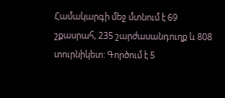Համակարգի մեջ մտնում է 69 շքասրահ, 235 շարժասանդուղք և 808 տուրնիկետ: Գործում է 5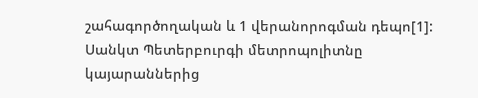շահագործողական և 1 վերանորոգման դեպո[1]:
Սանկտ Պետերբուրգի մետրոպոլիտնը կայարաններից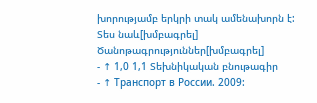խորությամբ երկրի տակ ամենախորն է:
Տես նաև[խմբագրել]
Ծանոթագրություններ[խմբագրել]
- ↑ 1,0 1,1 Տեխնիկական բնութագիր
- ↑ Транспорт в России. 2009: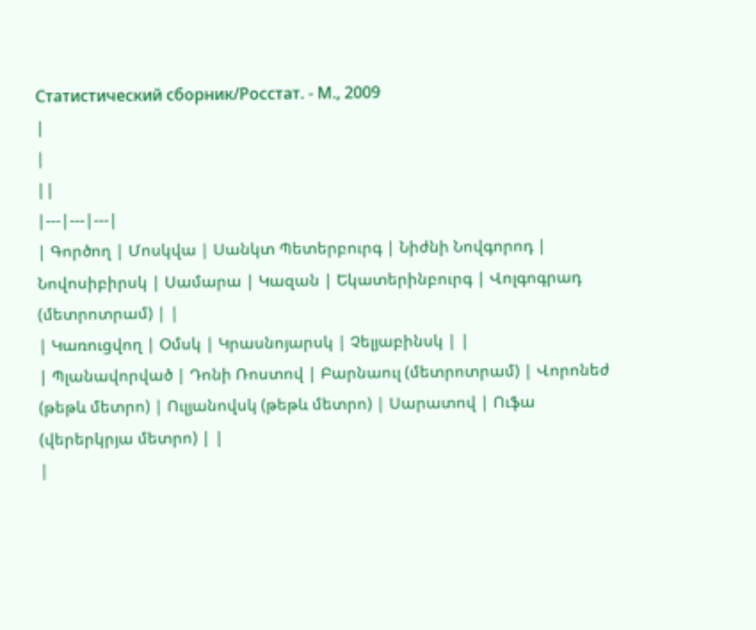Статистический сборник/Росстат. - М., 2009
|
|
||
|---|---|---|
| Գործող | Մոսկվա | Սանկտ Պետերբուրգ | Նիժնի Նովգորոդ | Նովոսիբիրսկ | Սամարա | Կազան | Եկատերինբուրգ | Վոլգոգրադ (մետրոտրամ) | |
| Կառուցվող | Օմսկ | Կրասնոյարսկ | Չելյաբինսկ | |
| Պլանավորված | Դոնի Ռոստով | Բարնաուլ (մետրոտրամ) | Վորոնեժ (թեթև մետրո) | Ուլյանովսկ (թեթև մետրո) | Սարատով | Ուֆա (վերերկրյա մետրո) | |
|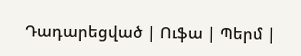Դադարեցված | Ուֆա | Պերմ |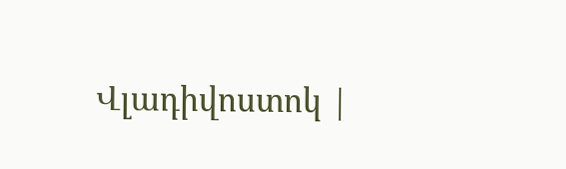Վլադիվոստոկ |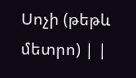Սոչի (թեթև մետրո) | |